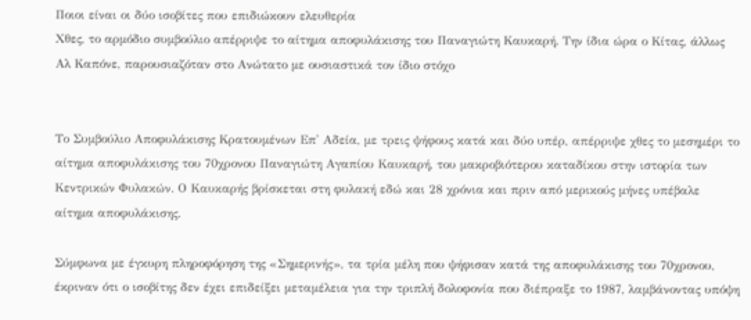Ποιοι είναι οι δύο ισοβίτες που επιδιώκουν ελευθερία
Χθες, το αρμόδιο συμβούλιο απέρριψε το αίτημα αποφυλάκισης του Παναγιώτη Καυκαρή. Την ίδια ώρα ο Κίτας, άλλως Αλ Καπόνε, παρουσιαζόταν στο Ανώτατο με ουσιαστικά τον ίδιο στόχο


Το Συμβούλιο Αποφυλάκισης Κρατουμένων Επ' Αδεία, με τρεις ψήφους κατά και δύο υπέρ, απέρριψε χθες το μεσημέρι το αίτημα αποφυλάκισης του 70χρονου Παναγιώτη Αγαπίου Καυκαρή, του μακροβιότερου καταδίκου στην ιστορία των Κεντρικών Φυλακών. Ο Καυκαρής βρίσκεται στη φυλακή εδώ και 28 χρόνια και πριν από μερικούς μήνες υπέβαλε αίτημα αποφυλάκισης.

Σύμφωνα με έγκυρη πληροφόρηση της «Σημερινής», τα τρία μέλη που ψήφισαν κατά της αποφυλάκισης του 70χρονου, έκριναν ότι ο ισοβίτης δεν έχει επιδείξει μεταμέλεια για την τριπλή δολοφονία που διέπραξε το 1987, λαμβάνοντας υπόψη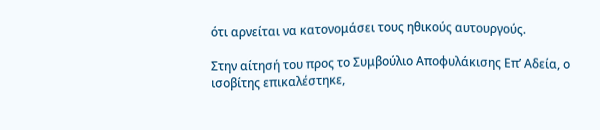ότι αρνείται να κατονομάσει τους ηθικούς αυτουργούς.

Στην αίτησή του προς το Συμβούλιο Αποφυλάκισης Επ’ Αδεία, ο ισοβίτης επικαλέστηκε,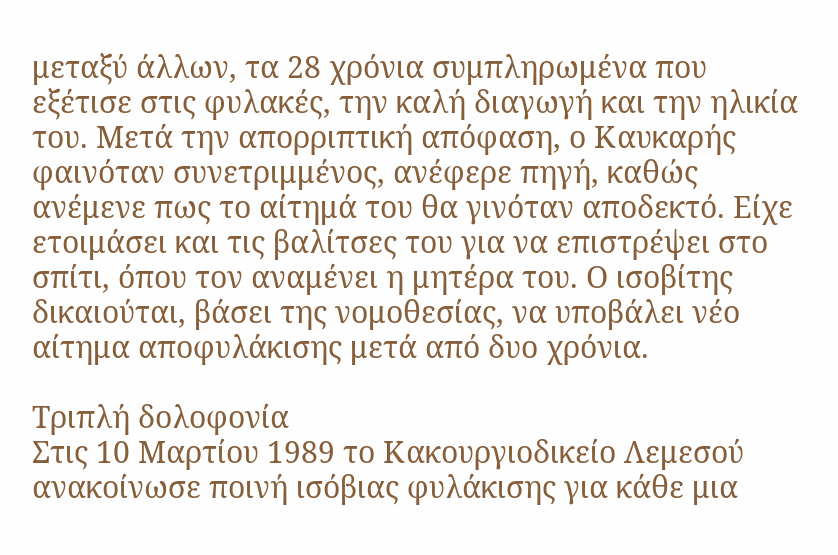μεταξύ άλλων, τα 28 χρόνια συμπληρωμένα που εξέτισε στις φυλακές, την καλή διαγωγή και την ηλικία του. Μετά την απορριπτική απόφαση, ο Καυκαρής φαινόταν συνετριμμένος, ανέφερε πηγή, καθώς ανέμενε πως το αίτημά του θα γινόταν αποδεκτό. Είχε ετοιμάσει και τις βαλίτσες του για να επιστρέψει στο σπίτι, όπου τον αναμένει η μητέρα του. Ο ισοβίτης δικαιούται, βάσει της νομοθεσίας, να υποβάλει νέο αίτημα αποφυλάκισης μετά από δυο χρόνια.

Τριπλή δολοφονία
Στις 10 Μαρτίου 1989 το Κακουργιοδικείο Λεμεσού ανακοίνωσε ποινή ισόβιας φυλάκισης για κάθε μια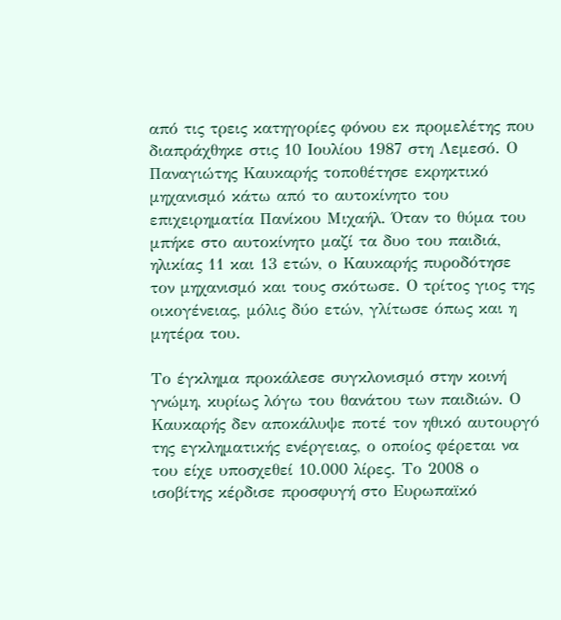από τις τρεις κατηγορίες φόνου εκ προμελέτης που διαπράχθηκε στις 10 Ιουλίου 1987 στη Λεμεσό. Ο Παναγιώτης Καυκαρής τοποθέτησε εκρηκτικό μηχανισμό κάτω από το αυτοκίνητο του επιχειρηματία Πανίκου Μιχαήλ. Όταν το θύμα του μπήκε στο αυτοκίνητο μαζί τα δυο του παιδιά, ηλικίας 11 και 13 ετών, ο Καυκαρής πυροδότησε τον μηχανισμό και τους σκότωσε. Ο τρίτος γιος της οικογένειας, μόλις δύο ετών, γλίτωσε όπως και η μητέρα του.

Το έγκλημα προκάλεσε συγκλονισμό στην κοινή γνώμη, κυρίως λόγω του θανάτου των παιδιών. Ο Καυκαρής δεν αποκάλυψε ποτέ τον ηθικό αυτουργό της εγκληματικής ενέργειας, ο οποίος φέρεται να του είχε υποσχεθεί 10.000 λίρες. Το 2008 ο ισοβίτης κέρδισε προσφυγή στο Ευρωπαϊκό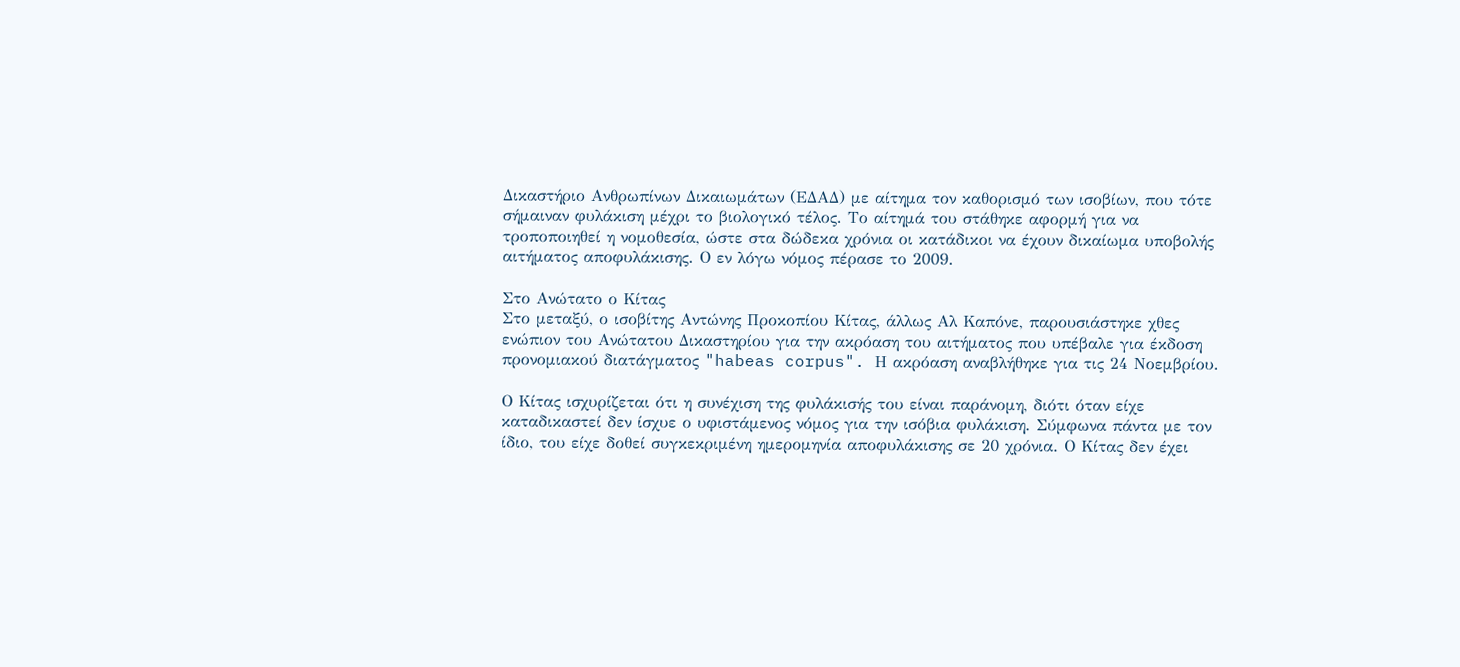Δικαστήριο Ανθρωπίνων Δικαιωμάτων (ΕΔΑΔ) με αίτημα τον καθορισμό των ισοβίων, που τότε σήμαιναν φυλάκιση μέχρι το βιολογικό τέλος. Το αίτημά του στάθηκε αφορμή για να τροποποιηθεί η νομοθεσία, ώστε στα δώδεκα χρόνια οι κατάδικοι να έχουν δικαίωμα υποβολής αιτήματος αποφυλάκισης. Ο εν λόγω νόμος πέρασε το 2009.

Στο Ανώτατο ο Κίτας
Στο μεταξύ, ο ισοβίτης Αντώνης Προκοπίου Κίτας, άλλως Αλ Καπόνε, παρουσιάστηκε χθες ενώπιον του Ανώτατου Δικαστηρίου για την ακρόαση του αιτήματος που υπέβαλε για έκδοση προνομιακού διατάγματος "habeas corpus". Η ακρόαση αναβλήθηκε για τις 24 Νοεμβρίου.

Ο Κίτας ισχυρίζεται ότι η συνέχιση της φυλάκισής του είναι παράνομη, διότι όταν είχε καταδικαστεί δεν ίσχυε ο υφιστάμενος νόμος για την ισόβια φυλάκιση. Σύμφωνα πάντα με τον ίδιο, του είχε δοθεί συγκεκριμένη ημερομηνία αποφυλάκισης σε 20 χρόνια. Ο Κίτας δεν έχει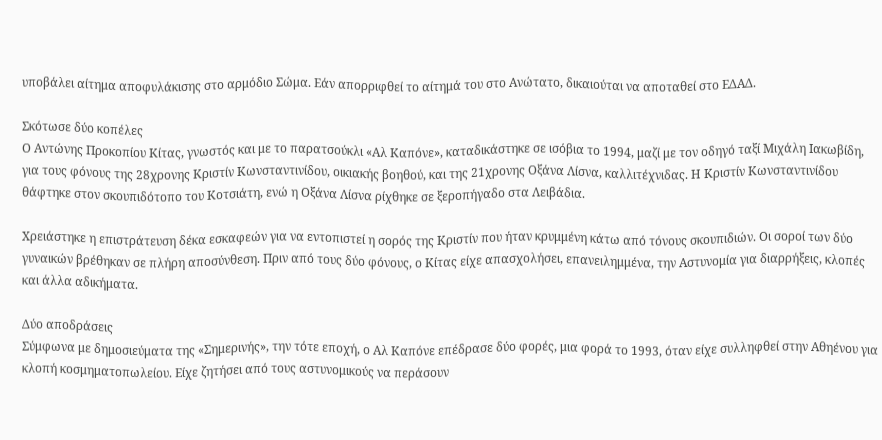υποβάλει αίτημα αποφυλάκισης στο αρμόδιο Σώμα. Εάν απορριφθεί το αίτημά του στο Ανώτατο, δικαιούται να αποταθεί στο ΕΔΑΔ.

Σκότωσε δύο κοπέλες
Ο Αντώνης Προκοπίου Κίτας, γνωστός και με το παρατσούκλι «Αλ Καπόνε», καταδικάστηκε σε ισόβια το 1994, μαζί με τον οδηγό ταξί Μιχάλη Ιακωβίδη, για τους φόνους της 28χρονης Κριστίν Κωνσταντινίδου, οικιακής βοηθού, και της 21χρονης Οξάνα Λίσνα, καλλιτέχνιδας. Η Κριστίν Κωνσταντινίδου θάφτηκε στον σκουπιδότοπο του Κοτσιάτη, ενώ η Οξάνα Λίσνα ρίχθηκε σε ξεροπήγαδο στα Λειβάδια.

Χρειάστηκε η επιστράτευση δέκα εσκαφεών για να εντοπιστεί η σορός της Κριστίν που ήταν κρυμμένη κάτω από τόνους σκουπιδιών. Οι σοροί των δύο γυναικών βρέθηκαν σε πλήρη αποσύνθεση. Πριν από τους δύο φόνους, ο Κίτας είχε απασχολήσει, επανειλημμένα, την Αστυνομία για διαρρήξεις, κλοπές και άλλα αδικήματα.

Δύο αποδράσεις
Σύμφωνα με δημοσιεύματα της «Σημερινής», την τότε εποχή, ο Αλ Καπόνε επέδρασε δύο φορές, μια φορά το 1993, όταν είχε συλληφθεί στην Αθηένου για κλοπή κοσμηματοπωλείου. Είχε ζητήσει από τους αστυνομικούς να περάσουν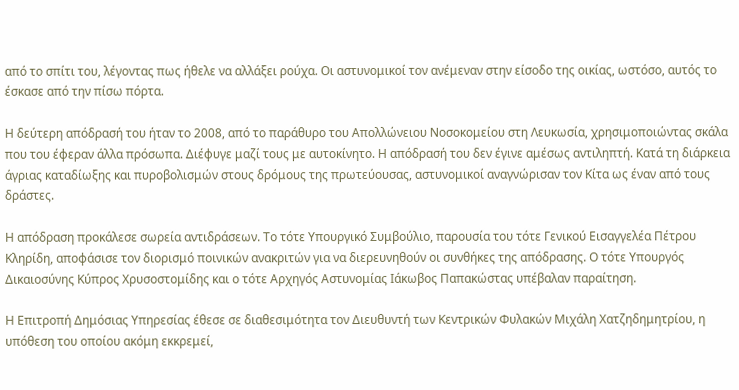από το σπίτι του, λέγοντας πως ήθελε να αλλάξει ρούχα. Οι αστυνομικοί τον ανέμεναν στην είσοδο της οικίας, ωστόσο, αυτός το έσκασε από την πίσω πόρτα.

Η δεύτερη απόδρασή του ήταν το 2008, από το παράθυρο του Απολλώνειου Νοσοκομείου στη Λευκωσία, χρησιμοποιώντας σκάλα που του έφεραν άλλα πρόσωπα. Διέφυγε μαζί τους με αυτοκίνητο. Η απόδρασή του δεν έγινε αμέσως αντιληπτή. Κατά τη διάρκεια άγριας καταδίωξης και πυροβολισμών στους δρόμους της πρωτεύουσας, αστυνομικοί αναγνώρισαν τον Κίτα ως έναν από τους δράστες.

Η απόδραση προκάλεσε σωρεία αντιδράσεων. Το τότε Υπουργικό Συμβούλιο, παρουσία του τότε Γενικού Εισαγγελέα Πέτρου Κληρίδη, αποφάσισε τον διορισμό ποινικών ανακριτών για να διερευνηθούν οι συνθήκες της απόδρασης. Ο τότε Υπουργός Δικαιοσύνης Κύπρος Χρυσοστομίδης και ο τότε Αρχηγός Αστυνομίας Ιάκωβος Παπακώστας υπέβαλαν παραίτηση.

Η Επιτροπή Δημόσιας Υπηρεσίας έθεσε σε διαθεσιμότητα τον Διευθυντή των Κεντρικών Φυλακών Μιχάλη Χατζηδημητρίου, η υπόθεση του οποίου ακόμη εκκρεμεί,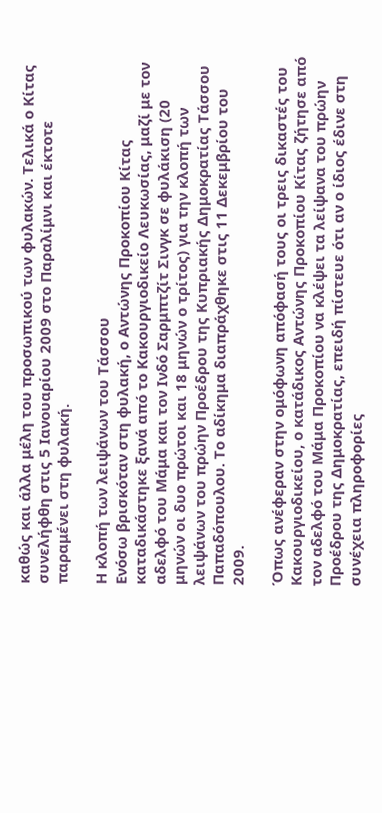καθώς και άλλα μέλη του προσωπικού των φυλακών. Τελικά ο Κίτας συνελήφθη στις 5 Ιανουαρίου 2009 στο Παραλίμνι και έκτοτε παραμένει στη φυλακή.

Η κλοπή των λειψάνων του Τάσσου
Ενόσω βρισκόταν στη φυλακή, ο Αντώνης Προκοπίου Κίτας καταδικάστηκε ξανά από το Κακουργιοδικείο Λευκωσίας, μαζί με τον αδελφό του Μάμα και τον Ινδό Σαρμπτζίτ Σινγκ σε φυλάκιση (20 μηνών οι δυο πρώτοι και 18 μηνών ο τρίτος) για την κλοπή των λειψάνων του πρώην Προέδρου της Κυπριακής Δημοκρατίας Τάσσου Παπαδόπουλου. Το αδίκημα διαπράχθηκε στις 11 Δεκεμβρίου του 2009.

Όπως ανέφεραν στην ομόφωνη απόφασή τους οι τρεις δικαστές του Κακουργιοδικείου, ο κατάδικος Αντώνης Προκοπίου Κίτας ζήτησε από τον αδελφό του Μάμα Προκοπίου να κλέψει τα λείψανα του πρώην Προέδρου της Δημοκρατίας, επειδή πίστευε ότι αν ο ίδιος έδινε στη συνέχεια πληροφορίες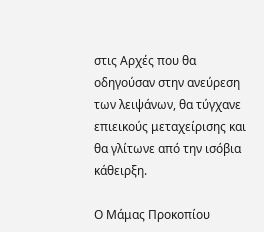στις Αρχές που θα οδηγούσαν στην ανεύρεση των λειψάνων, θα τύγχανε επιεικούς μεταχείρισης και θα γλίτωνε από την ισόβια κάθειρξη.

Ο Μάμας Προκοπίου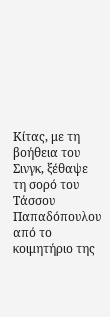Κίτας, με τη βοήθεια του Σινγκ, ξέθαψε τη σορό του Τάσσου Παπαδόπουλου από το κοιμητήριο της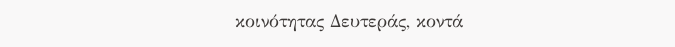κοινότητας Δευτεράς, κοντά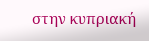στην κυπριακή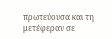πρωτεύουσα και τη μετέφεραν σε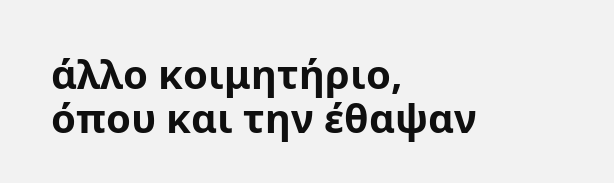άλλο κοιμητήριο, όπου και την έθαψαν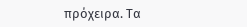πρόχειρα. Τα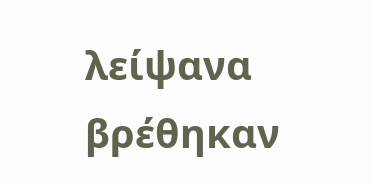λείψανα βρέθηκαν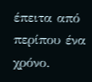έπειτα από περίπου ένα χρόνο.